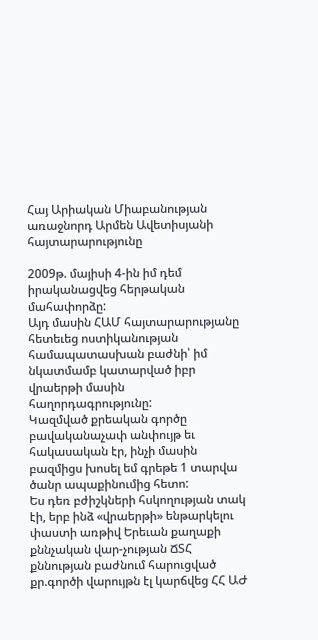Հայ Արիական Միաբանության առաջնորդ Արմեն Ավետիսյանի հայտարարությունը

2009թ. մայիսի 4-ին իմ դեմ իրականացվեց հերթական մահափորձը:
Այդ մասին ՀԱՄ հայտարարությանը հետեւեց ոստիկանության համապատասխան բաժնի՝ իմ նկատմամբ կատարված իբր վրաերթի մասին հաղորդագրությունը:
Կազմված քրեական գործը բավականաչափ անփույթ եւ հակասական էր, ինչի մասին բազմիցս խոսել եմ գրեթե 1 տարվա ծանր ապաքինումից հետո:
Ես դեռ բժիշկների հսկողության տակ էի, երբ ինձ «վրաերթի» ենթարկելու փաստի առթիվ Երեւան քաղաքի քննչական վար-չության ՃՏՀ քննության բաժնում հարուցված քր.գործի վարույթն էլ կարճվեց ՀՀ ԱԺ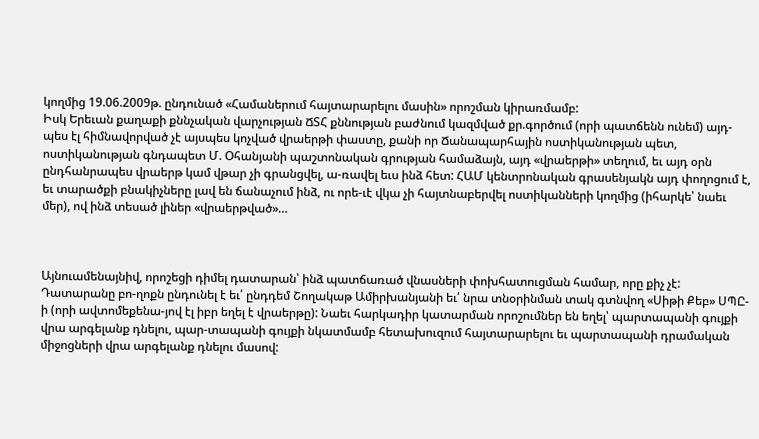կողմից 19.06.2009թ. ընդունած «Համաներում հայտարարելու մասին» որոշման կիրառմամբ:
Իսկ Երեւան քաղաքի քննչական վարչության ՃՏՀ քննության բաժնում կազմված քր.գործում (որի պատճենն ունեմ) այդ-պես էլ հիմնավորված չէ այսպես կոչված վրաերթի փաստը, քանի որ Ճանապարհային ոստիկանության պետ, ոստիկանության գնդապետ Մ. Օհանյանի պաշտոնական գրության համաձայն, այդ «վրաերթի» տեղում, եւ այդ օրն ընդհանրապես վրաերթ կամ վթար չի գրանցվել, ա-ռավել եւս ինձ հետ: ՀԱՄ կենտրոնական գրասենյակն այդ փողոցում է, եւ տարածքի բնակիչները լավ են ճանաչում ինձ, ու որե-ւէ վկա չի հայտնաբերվել ոստիկանների կողմից (իհարկե՝ նաեւ մեր), ով ինձ տեսած լիներ «վրաերթված»…



Այնուամենայնիվ, որոշեցի դիմել դատարան՝ ինձ պատճառած վնասների փոխհատուցման համար, որը քիչ չէ: Դատարանը բո-ղոքն ընդունել է եւ՛ ընդդեմ Շողակաթ Ամիրխանյանի եւ՛ նրա տնօրինման տակ գտնվող «Սիթի Քեբ» ՍՊԸ-ի (որի ավտոմեքենա-յով էլ իբր եղել է վրաերթը): Նաեւ հարկադիր կատարման որոշումներ են եղել՝ պարտապանի գույքի վրա արգելանք դնելու, պար-տապանի գույքի նկատմամբ հետախուզում հայտարարելու եւ պարտապանի դրամական միջոցների վրա արգելանք դնելու մասով: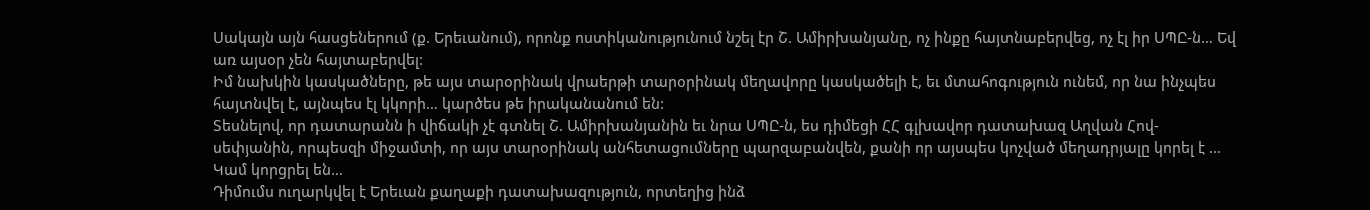Սակայն այն հասցեներում (ք. Երեւանում), որոնք ոստիկանությունում նշել էր Շ. Ամիրխանյանը, ոչ ինքը հայտնաբերվեց, ոչ էլ իր ՍՊԸ-ն… Եվ առ այսօր չեն հայտաբերվել:
Իմ նախկին կասկածները, թե այս տարօրինակ վրաերթի տարօրինակ մեղավորը կասկածելի է, եւ մտահոգություն ունեմ, որ նա ինչպես հայտնվել է, այնպես էլ կկորի… կարծես թե իրականանում են:
Տեսնելով, որ դատարանն ի վիճակի չէ գտնել Շ. Ամիրխանյանին եւ նրա ՍՊԸ-ն, ես դիմեցի ՀՀ գլխավոր դատախազ Աղվան Հով-սեփյանին, որպեսզի միջամտի, որ այս տարօրինակ անհետացումները պարզաբանվեն, քանի որ այսպես կոչված մեղադրյալը կորել է … Կամ կորցրել են…
Դիմումս ուղարկվել է Երեւան քաղաքի դատախազություն, որտեղից ինձ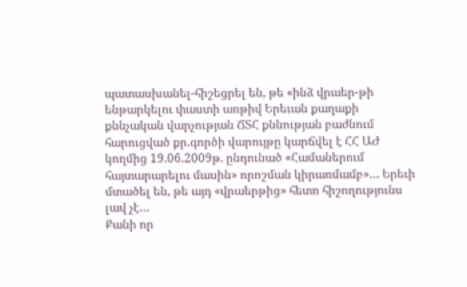պատասխանել-հիշեցրել են, թե «ինձ վրաեր-թի ենթարկելու փաստի առթիվ Երեւան քաղաքի քննչական վարչության ՃՏՀ քննության բաժնում հարուցված քր.գործի վարույթը կարճվել է ՀՀ ԱԺ կողմից 19.06.2009թ. ընդունած «Համաներում հայտարարելու մասին» որոշման կիրառմամբ»… Երեւի մտածել են, թե այդ «վրաերթից» հետո հիշողությունս լավ չէ…
Քանի որ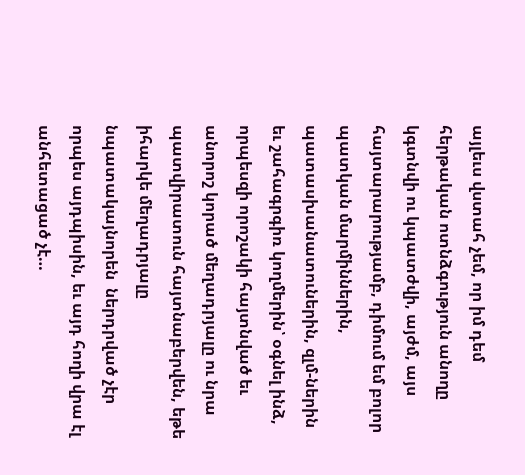այլեւս վստահ չեմ, որ իմ դեմ հերթական ոտնձգություն անողը կգտնվի ու կպատժվի, այժմ, այս հայտարարությամբ, դիմում եմ բոլոր պատկան մարմիններին, պատասխանատուներին, զլմ-ներին եւ շահագրգիռ կողմերին՝ օգնել ինձ, որպեսզի որոշակի հայտնված եւ անորոշ կորած մեղադրյալը ու նրա պատվիրատուն հայտնաբերվեն, եթե իհարկե մեղադրյալը նպատակայնորեն  ներդրված չէր որպես այդպիսին, եւ այդ հողի վրա էլ անհետացած չէ…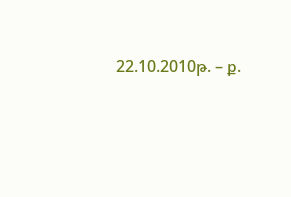22.10.2010թ. – ք.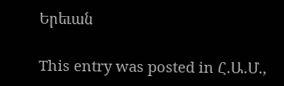Երեւան

This entry was posted in Հ.Ա.Մ.,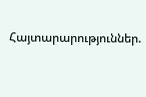Հայտարարություններ.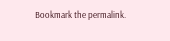Bookmark the permalink.